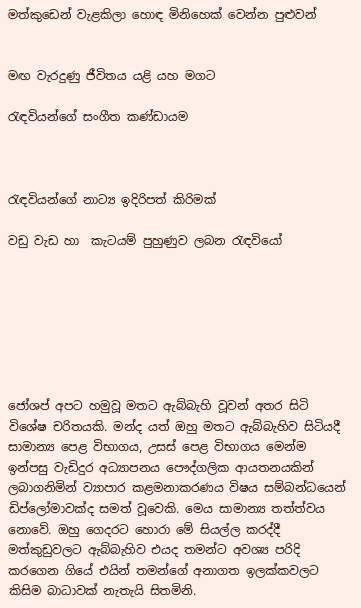මත්කුඩෙන් වැළකිලා හොඳ මිනිහෙක් වෙන්න පුළුවන්


මඟ වැරදුණු ජීවිතය යළි යහ මගට

රැඳවියන්ගේ සංගීත කණ්ඩායම



රැඳවියන්ගේ නාට්‍ය ඉදිරිපත් කිරිමක්

වඩු වැඩ හා  කැටයම් පුහුණුව ලබන රැඳවියෝ







ජෝශප් අපට හමුවූ මතට ඇබ්බැහි වූවන් අතර සිටි විශේෂ චරිතයකි. මන්ද යත් ඔහු මතට ඇබ්බැහිව සිටියදී සාමාන්‍ය පෙළ විභාගය, උසස් පෙළ විභාගය මෙන්ම ඉන්පසු වැඩිදුර අධ්‍යාපනය පෞද්ගලික ආයතනයකින් ලබාගනිමින් ව්‍යාපාර කළමනාකරණය විෂය සම්බන්ධයෙන් ඩිප්ලෝමාවක්ද සමත් වූවෙකි. මෙය සාමාන්‍ය තත්ත්වය නොවේ. ඔහු ගෙදරට හොරා මේ සියල්ල කරද්දී මත්කුඩුවලට ඇබ්බැහිව එයද තමන්ට අවශ්‍ය පරිදි කරගෙන ගියේ එයින් තමන්ගේ අනාගත ඉලක්කවලට කිසිම බාධාවක් නැතැයි සිතමිනි.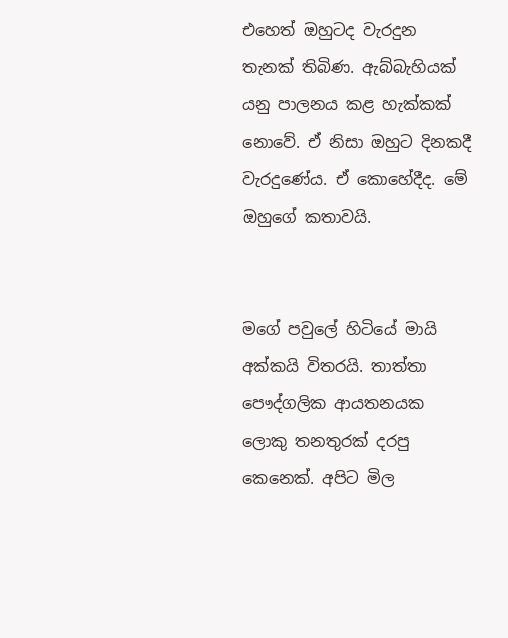එහෙත් ඔහුටද වැරදුන තැනක් තිබිණ. ඇබ්බැහියක් යනු පාලනය කළ හැක්කක් නොවේ. ඒ නිසා ඔහුට දිනකදී වැරදුණේය. ඒ කොහේදීද. මේ ඔහුගේ කතාවයි.


මගේ පවුලේ හිටියේ මායි අක්කයි විතරයි. තාත්තා පෞද්ගලික ආයතනයක ලොකු තනතුරක් දරපු කෙනෙක්. අපිට මිල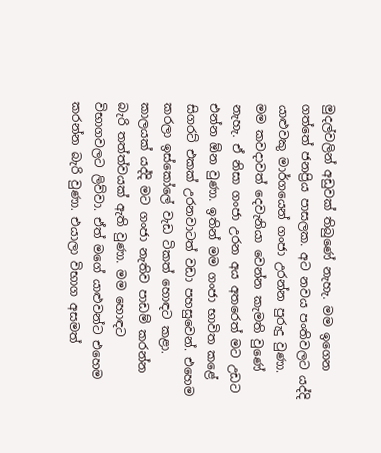මුදල්වලින් අඩුවක් තිබුණේ නැහැ. මම ඉගෙන ගත්තේ ජනප්‍රිය පාසලක. අට නවය පංතිවලට යද්දි යාළුවකු මාර්ගයෙන් ගංජා උරන්න පුරුදු වුණා. මම කවදාවත් දෙවැනියා වෙන්න කැමති වුණේ නැහැ. ඒ නිසා ගංජා උරන අය අතරෙත් මට උඩට එන්න ඕන වුණා. ඉතින් මම ගංජා භාවිත කළේ සිගරට් එකක් උරනවාටත් වඩා පහසුවෙන්. එහෙම කරලා ඉස්කෝලේ වැඩ ටිකත් හොඳට කළා. කාලයක් යද්දි මට ගංජා නැතිව පාඩම් කරන්න බැරි තත්ත්වයක් ඇති වුණා. මම හොඳට විභාගවලට ලිව්වා. ඒත් මගේ යාළුවන්ට එහෙම කරන්න බැරි වුණා. එයාලා විභාග අසමත්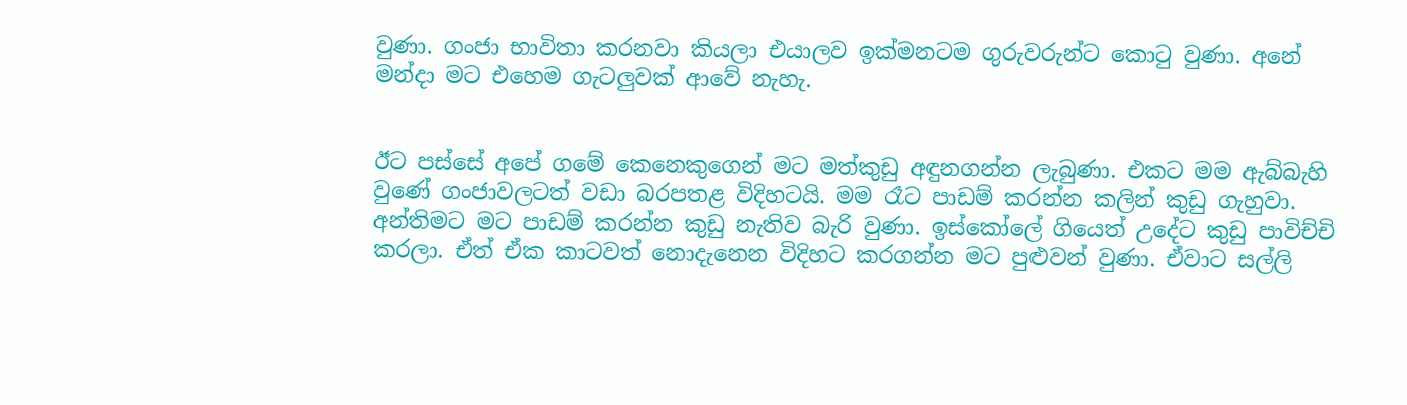වුණා. ගංජා භාවිතා කරනවා කියලා එයාලව ඉක්මනටම ගුරුවරුන්ට කොටු වුණා. අනේ මන්දා මට එහෙම ගැටලුවක් ආවේ නැහැ.


ඊට පස්සේ අපේ ගමේ කෙනෙකුගෙන් මට මත්කුඩු අඳුනගන්න ලැබුණා. එකට මම ඇබ්බැහි වුණේ ගංජාවලටත් වඩා බරපතළ විදිහටයි. මම රෑට පාඩම් කරන්න කලින් කුඩු ගැහුවා. අන්තිමට මට පාඩම් කරන්න කුඩු නැතිව බැරි වුණා. ඉස්කෝලේ ගියෙත් උදේට කුඩු පාවිච්චි කරලා. ඒත් ඒක කාටවත් නොදැනෙන විදිහට කරගන්න මට පුළුවන් වුණා. ඒවාට සල්ලි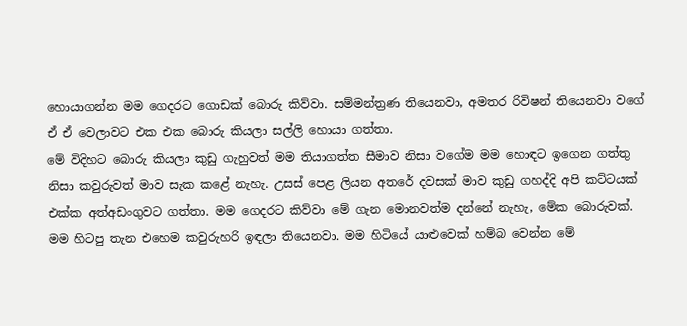හොයාගන්න මම ගෙදරට ගොඩක් බොරු කිව්වා. සම්මන්ත්‍රණ තියෙනවා, අමතර රිවිෂන් තියෙනවා වගේ ඒ ඒ වෙලාවට එක එක බොරු කියලා සල්ලි හොයා ගත්තා.
මේ විදිහට බොරු කියලා කුඩු ගැහුවත් මම තියාගත්ත සීමාව නිසා වගේම මම හොඳට ඉගෙන ගත්තු නිසා කවුරුවත් මාව සැක කළේ නැහැ. උසස් පෙළ ලියන අතරේ දවසක් මාව කුඩු ගහද්දි අපි කට්ටයක් එක්ක අත්අඩංගුවට ගත්තා. මම ගෙදරට කිව්වා මේ ගැන මොනවත්ම දන්නේ නැහැ, මේක බොරුවක්. මම හිටපු තැන එහෙම කවුරුහරි ඉඳලා තියෙනවා. මම හිටියේ යාළුවෙක් හම්බ වෙන්න මේ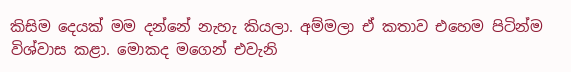කිසිම දෙයක් මම දන්නේ නැහැ කියලා. අම්මලා ඒ කතාව එහෙම පිටින්ම විශ්වාස කළා. මොකද මගෙන් එවැනි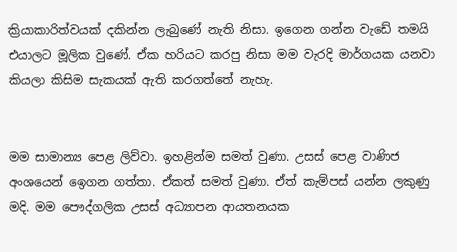ක්‍රියාකාරිත්වයක් දකින්න ලැබුණේ නැති නිසා. ඉගෙන ගන්න වැඩේ තමයි එයාලට මූලික වුණේ. ඒක හරියට කරපු නිසා මම වැරදි මාර්ගයක යනවා කියලා කිසිම සැකයක් ඇති කරගත්තේ නැහැ.


මම සාමාන්‍ය පෙළ ලිව්වා. ඉහළින්ම සමත් වුණා. උසස් පෙළ වාණිජ අංශයෙන් ඉෙගන ගත්තා. ඒකත් සමත් වුණා. ඒත් කැම්පස් යන්න ලකුණු මදි. මම පෞද්ගලික උසස් අධ්‍යාපන ආයතනයක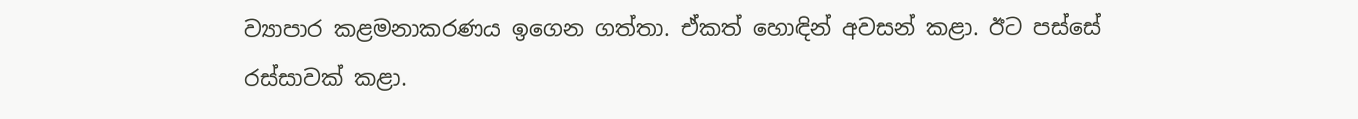ව්‍යාපාර කළමනාකරණය ඉගෙන ගත්තා. ඒකත් හොඳින් අවසන් කළා. ඊට පස්සේ රස්සාවක් කළා.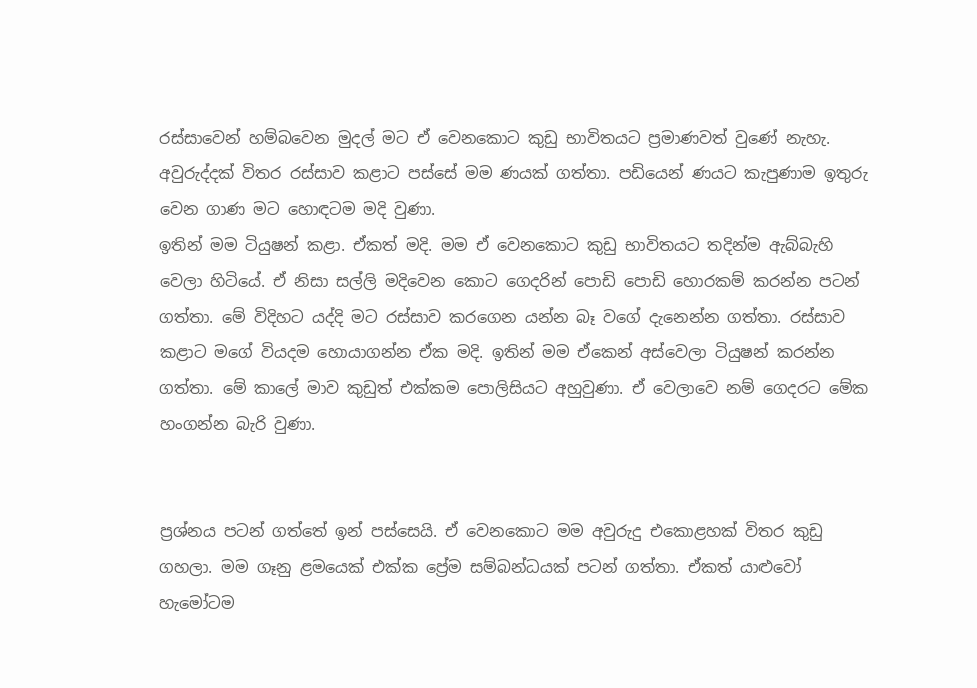රස්සාවෙන් හම්බවෙන මුදල් මට ඒ වෙනකොට කුඩු භාවිතයට ප්‍රමාණවත් වුණේ නැහැ. අවුරුද්දක් විතර රස්සාව කළාට පස්සේ මම ණයක් ගත්තා. පඩියෙන් ණයට කැපුණාම ඉතුරු වෙන ගාණ මට හොඳටම මදි වුණා.
ඉතින් මම ටියුෂන් කළා. ඒකත් මදි. මම ඒ වෙනකොට කුඩු භාවිතයට තදින්ම ඇබ්බැහි වෙලා හිටියේ. ඒ නිසා සල්ලි මදිවෙන කොට ගෙදරින් පොඩි පොඩි හොරකම් කරන්න පටන් ගත්තා. මේ විදිහට යද්දි මට රස්සාව කරගෙන යන්න බෑ වගේ දැනෙන්න ගත්තා. රස්සාව කළාට මගේ වියදම හොයාගන්න ඒක මදි. ඉතින් මම ඒකෙන් අස්වෙලා ටියුෂන් කරන්න ගත්තා. මේ කාලේ මාව කුඩුත් එක්කම පොලිසියට අහුවුණා. ඒ වෙලාවෙ නම් ගෙදරට මේක හංගන්න බැරි වුණා.


ප්‍රශ්නය පටන් ගත්තේ ඉන් පස්සෙයි. ඒ වෙනකොට මම අවුරුදු එකොළහක් විතර කුඩු ගහලා. මම ගෑනු ළමයෙක් එක්ක ප්‍රේම සම්බන්ධයක් පටන් ගත්තා. ඒකත් යාළුවෝ හැමෝටම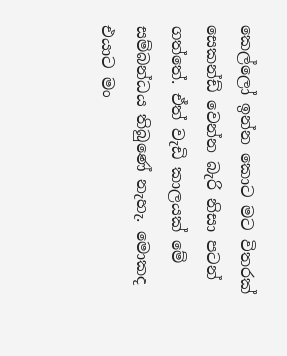කෙල්ලෝ ඉන්න කොට මට විතරක් සෙකන්ඩ් වෙන්න බැරි නිසා පටන් ගත්තේ. ඒත් වැඩි කාලයක් මේ සම්බන්ධය තිබුණේ නැහැ. මොකද එයාට මං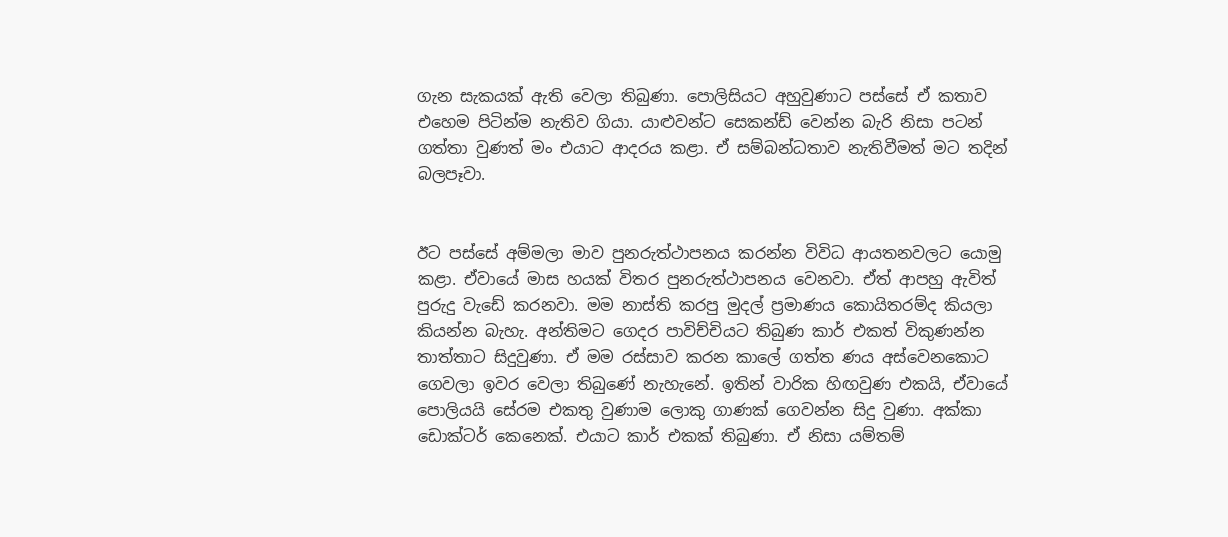ගැන සැකයක් ඇති වෙලා තිබුණා. පොලිසියට අහුවුණාට පස්සේ ඒ කතාව එහෙම පිටින්ම නැතිව ගියා. යාළුවන්ට සෙකන්ඩ් වෙන්න බැරි නිසා පටන් ගත්තා වුණත් මං එයාට ආදරය කළා. ඒ සම්බන්ධතාව නැතිවීමත් මට තදින් බලපෑවා.


ඊට පස්සේ අම්මලා මාව පුනරුත්ථාපනය කරන්න විවිධ ආයතනවලට යොමු කළා. ඒවායේ මාස හයක් විතර පුනරුත්ථාපනය වෙනවා. ඒත් ආපහු ඇවිත් පුරුදු වැඩේ කරනවා. මම නාස්ති කරපු මුදල් ප්‍රමාණය කොයිතරම්ද කියලා කියන්න බැහැ. අන්තිමට ගෙදර පාවිච්චියට තිබුණ කාර් එකත් විකුණන්න තාත්තාට සිදුවුණා. ඒ මම රස්සාව කරන කාලේ ගත්ත ණය අස්වෙනකොට ගෙවලා ඉවර වෙලා තිබුණේ නැහැනේ. ඉතින් වාරික හිඟවුණ එකයි, ඒවායේ පොලියයි සේරම එකතු වුණාම ලොකු ගාණක් ගෙවන්න සිදු වුණා. අක්කා ඩොක්ටර් කෙනෙක්. එයාට කාර් එකක් තිබුණා. ඒ නිසා යම්තම්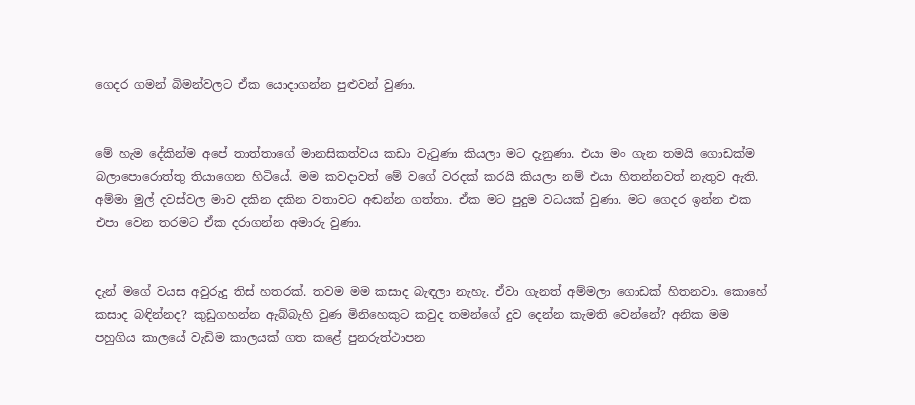ගෙදර ගමන් බිමන්වලට ඒක යොදාගන්න පුළුවන් වුණා.


මේ හැම දේකින්ම අපේ තාත්තාගේ මානසිකත්වය කඩා වැටුණා කියලා මට දැනුණා. එයා මං ගැන තමයි ගොඩක්ම බලාපොරොත්තු තියාගෙන හිටියේ. මම කවදාවත් මේ වගේ වරදක් කරයි කියලා නම් එයා හිතන්නවත් නැතුව ඇති. අම්මා මුල් දවස්වල මාව දකින දකින වතාවට අඬන්න ගත්තා. ඒක මට පුදුම වධයක් වුණා. මට ගෙදර ඉන්න එක එපා වෙන තරමට ඒක දරාගන්න අමාරු වුණා.


දැන් මගේ වයස අවුරුදු තිස් හතරක්. තවම මම කසාද බැඳලා නැහැ. ඒවා ගැනත් අම්මලා ගොඩක් හිතනවා. කොහේ කසාද බඳින්නද? කුඩුගහන්න ඇබ්බැහි වුණ මිනිහෙකුට කවුද තමන්ගේ දුව දෙන්න කැමති වෙන්නේ? අනික මම පහුගිය කාලයේ වැඩිම කාලයක් ගත කළේ පුනරුත්ථාපන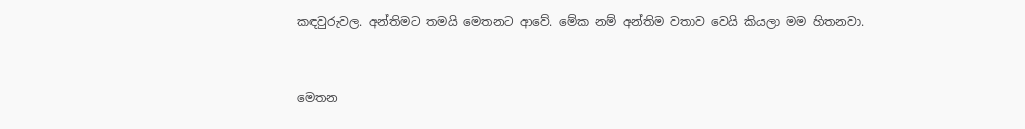කඳවුරුවල. අන්තිමට තමයි මෙතනට ආවේ. මේක නම් අන්තිම වතාව වෙයි කියලා මම හිතනවා.


මෙතන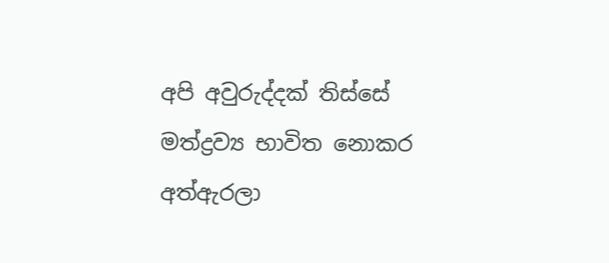අපි අවුරුද්දක් තිස්සේ මත්ද්‍රව්‍ය භාවිත නොකර අත්ඇරලා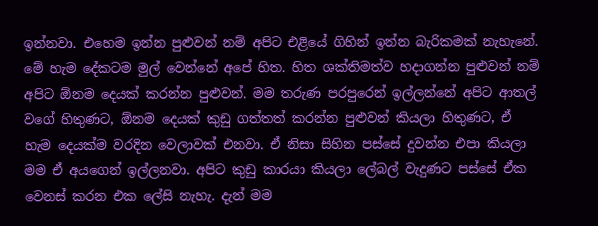ඉන්නවා. එහෙම ඉන්න පුළුවන් නම් අපිට එළියේ ගිහින් ඉන්න බැරිකමක් නැහැනේ. මේ හැම දේකටම මුල් වෙන්නේ අපේ හිත. හිත ශක්තිමත්ව හදාගන්න පුළුවන් නම් අපිට ඕනම දෙයක් කරන්න පුළුවන්. මම තරුණ පරපුරෙන් ඉල්ලන්නේ අපිට ආතල් වගේ හිතුණට, ඕනම දෙයක් කුඩු ගත්තත් කරන්න පුළුවන් කියලා හිතුණට, ඒ හැම දෙයක්ම වරදින වෙලාවක් එනවා. ඒ නිසා සිහින පස්සේ දුවන්න එපා කියලා මම ඒ අයගෙන් ඉල්ලනවා. අපිට කුඩු කාරයා කියලා ලේබල් වැදුණට පස්සේ ඒක වෙනස් කරන එක ලේසි නැහැ. දැන් මම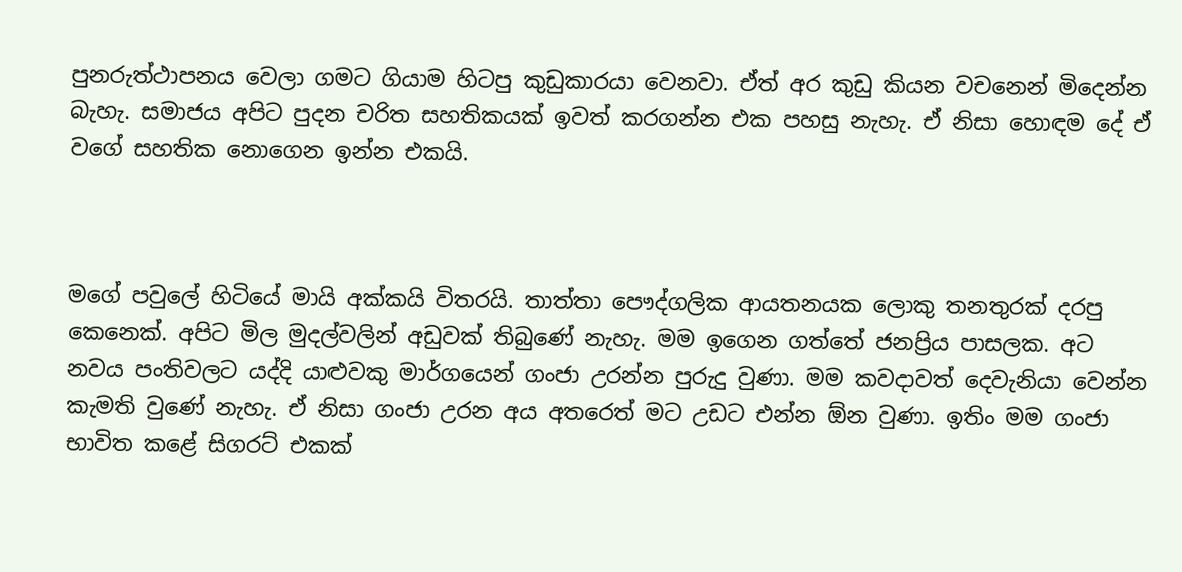පුනරුත්ථාපනය වෙලා ගමට ගියාම හිටපු කුඩුකාරයා වෙනවා. ඒත් අර කුඩු කියන වචනෙන් මිදෙන්න බැහැ. සමාජය අපිට පුදන චරිත සහතිකයක් ඉවත් කරගන්න එක පහසු නැහැ. ඒ නිසා හොඳම දේ ඒ වගේ සහතික නොගෙන ඉන්න එකයි.



මගේ පවුලේ හිටියේ මායි අක්කයි විතරයි. තාත්තා පෞද්ගලික ආයතනයක ලොකු තනතුරක් දරපු කෙනෙක්. අපිට මිල මුදල්වලින් අඩුවක් තිබුණේ නැහැ. මම ඉගෙන ගත්තේ ජනප්‍රිය පාසලක. අට නවය පංතිවලට යද්දි යාළුවකු මාර්ගයෙන් ගංජා උරන්න පුරුදු වුණා. මම කවදාවත් දෙවැනියා වෙන්න කැමති වුණේ නැහැ. ඒ නිසා ගංජා උරන අය අතරෙත් මට උඩට එන්න ඕන වුණා. ඉතිං මම ගංජා භාවිත කළේ සිගරට් එකක්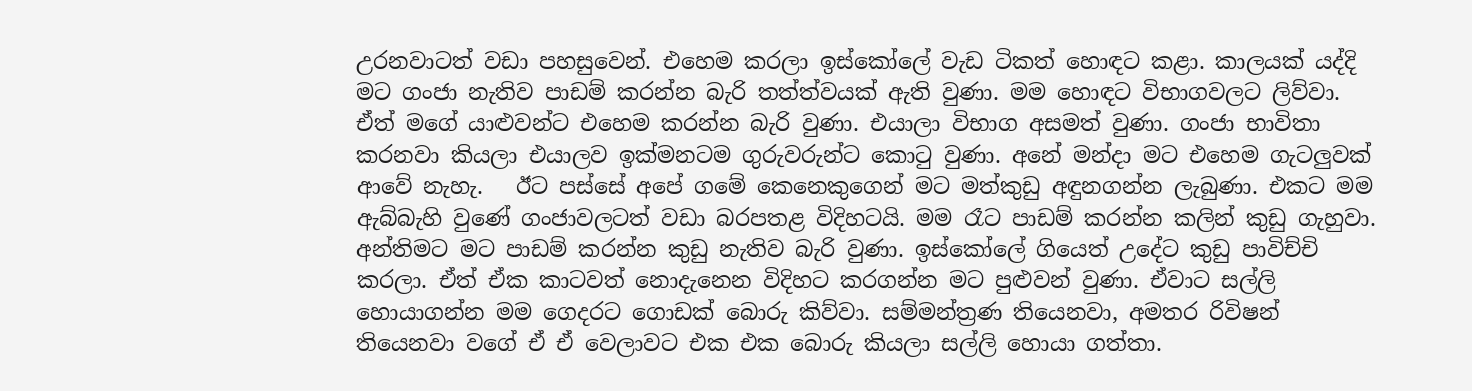උරනවාටත් වඩා පහසුවෙන්. එහෙම කරලා ඉස්කෝලේ වැඩ ටිකත් හොඳට කළා. කාලයක් යද්දි මට ගංජා නැතිව පාඩම් කරන්න බැරි තත්ත්වයක් ඇති වුණා. මම හොඳට විභාගවලට ලිව්වා. ඒත් මගේ යාළුවන්ට එහෙම කරන්න බැරි වුණා. එයාලා විභාග අසමත් වුණා. ගංජා භාවිතා කරනවා කියලා එයාලව ඉක්මනටම ගුරුවරුන්ට කොටු වුණා. අනේ මන්දා මට එහෙම ගැටලුවක් ආවේ නැහැ.   ඊට පස්සේ අපේ ගමේ කෙනෙකුගෙන් මට මත්කුඩු අඳුනගන්න ලැබුණා. එකට මම ඇබ්බැහි වුණේ ගංජාවලටත් වඩා බරපතළ විදිහටයි. මම රෑට පාඩම් කරන්න කලින් කුඩු ගැහුවා. අන්තිමට මට පාඩම් කරන්න කුඩු නැතිව බැරි වුණා. ඉස්කෝලේ ගියෙත් උදේට කුඩු පාවිච්චි කරලා. ඒත් ඒක කාටවත් නොදැනෙන විදිහට කරගන්න මට පුළුවන් වුණා. ඒවාට සල්ලි හොයාගන්න මම ගෙදරට ගොඩක් බොරු කිව්වා. සම්මන්ත්‍රණ තියෙනවා, අමතර රිවිෂන් තියෙනවා වගේ ඒ ඒ වෙලාවට එක එක බොරු කියලා සල්ලි හොයා ගත්තා.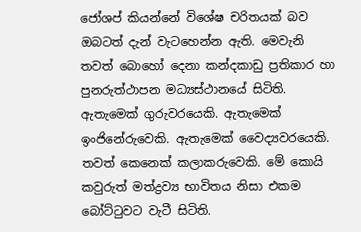ජෝශප් කියන්නේ විශේෂ චරිතයක් බව ඔබටත් දැන් වැටහෙන්න ඇති. මෙවැනි තවත් බොහෝ දෙනා කන්දකාඩු ප්‍රතිකාර හා පුනරුත්ථාපන මධ්‍යස්ථානයේ සිටිති. ඇතැමෙක් ගුරුවරයෙකි. ඇතැමෙක් ඉංජිනේරුවෙකි. ඇතැමෙක් වෛද්‍යවරයෙකි. තවත් කෙනෙක් කලාකරුවෙකි. මේ කොයි කවුරුත් මත්ද්‍රව්‍ය භාවිතය නිසා එකම බෝට්ටුවට වැටී සිටිති.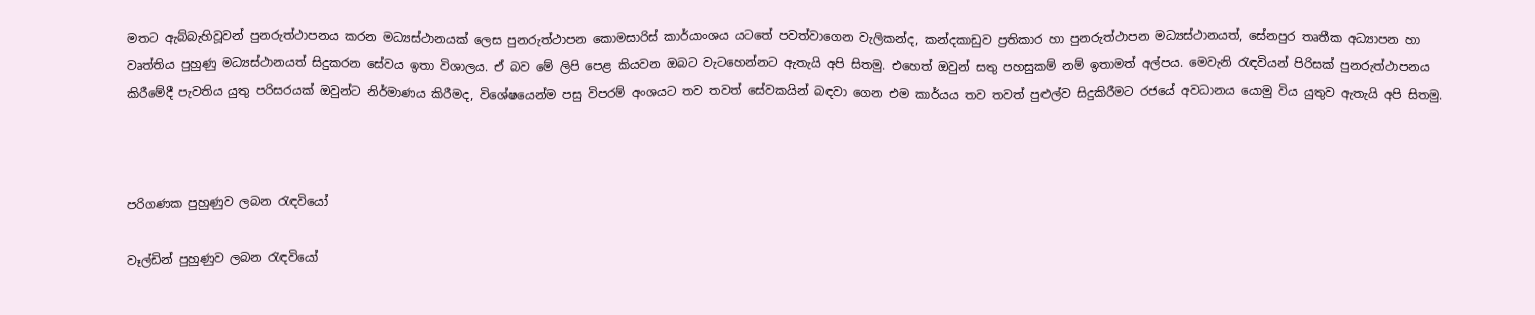මතට ඇබ්බැහිවූවන් පුනරුත්ථාපනය කරන මධ්‍යස්ථානයක් ලෙස පුනරුත්ථාපන කොමසාරිස් කාර්යාංශය යටතේ පවත්වාගෙන වැලිකන්ද, කන්දකාඩුව ප්‍රතිකාර හා පුනරුත්ථාපන මධ්‍යස්ථානයත්, සේනපුර තෘතීක අධ්‍යාපන හා වෘත්තිය පුහුණු මධ්‍යස්ථානයත් සිදුකරන සේවය ඉතා විශාලය. ඒ බව මේ ලිපි පෙළ කියවන ඔබට වැටහෙන්නට ඇතැයි අපි සිතමු. එහෙත් ඔවුන් සතු පහසුකම් නම් ඉතාමත් අල්පය. මෙවැනි රැඳවියන් පිරිසක් පුනරුත්ථාපනය කිරීමේදී පැවතිය යුතු පරිසරයක් ඔවුන්ට නිර්මාණය කිරීමද, විශේෂයෙන්ම පසු විපරම් අංශයට තව තවත් සේවකයින් බඳවා ගෙන එම කාර්යය තව තවත් පුළුල්ව සිදුකිරීමට රජයේ අවධානය යොමු විය යුතුව ඇතැයි අපි සිතමු.



පරිගණක පුහුණුව ලබන රැඳවියෝ

වෑල්ඩින් පුහුණුව ලබන රැඳවියෝ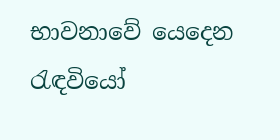භාවනාවේ යෙදෙන රැඳවියෝ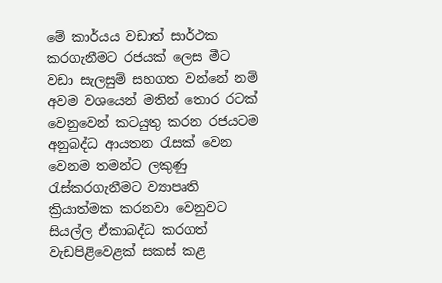මේ කාර්යය වඩාත් සාර්ථක කරගැනීමට රජයක් ලෙස මීට වඩා සැලසුම් සහගත වන්නේ නම් අවම වශයෙන් මතින් තොර රටක් වෙනුවෙන් කටයුතු කරන රජයටම අනුබද්ධ ආයතන රැසක් වෙන වෙනම තමන්ට ලකුණු රැස්කරගැනීමට ව්‍යාපෘති ක්‍රියාත්මක කරනවා වෙනුවට සියල්ල ඒකාබද්ධ කරගත් වැඩපිළිවෙළක් සකස් කළ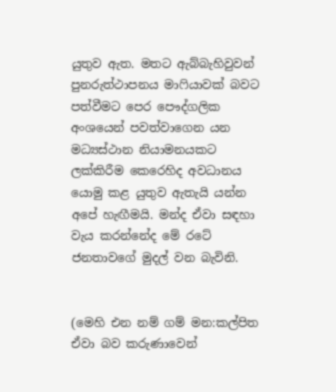යුතුව ඇත. මතට ඇබ්බැහිවුවන් පුනරුත්ථාපනය මාෆියාවක් බවට පත්වීමට පෙර පෞද්ගලික අංශයෙන් පවත්වාගෙන යන මධ්‍යස්ථාන නියාමනයකට ලක්කිරීම කෙරෙහිද අවධානය යොමු කළ යුතුව ඇතැයි යන්න අපේ හැඟීමයි. මන්ද ඒවා සඳහා වැය කරන්නේද මේ රටේ ජනතාවගේ මුදල් වන බැවිනි.


(මෙහි එන නම් ගම් මන:කල්පිත ඒවා බව කරුණාවෙන්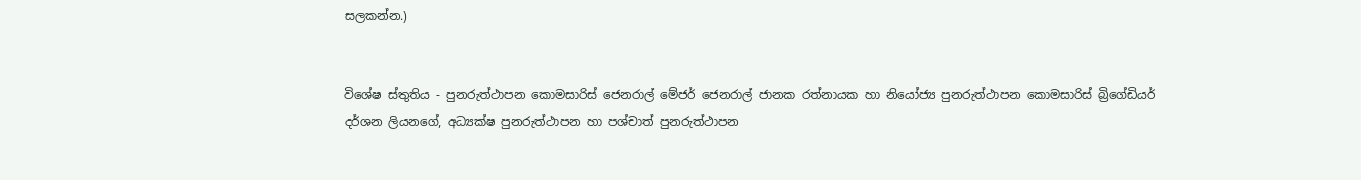සලකන්න.)


විශේෂ ස්තුතිය - පුනරුත්ථාපන කොමසාරිස් ජෙනරාල් මේජර් ජෙනරාල් ජානක රත්නායක හා නියෝජ්‍ය පුනරුත්ථාපන කොමසාරිස් බ්‍රිගේඩියර් දර්ශන ලියනගේ, අධ්‍යක්ෂ පුනරුත්ථාපන හා පශ්චාත් පුනරුත්ථාපන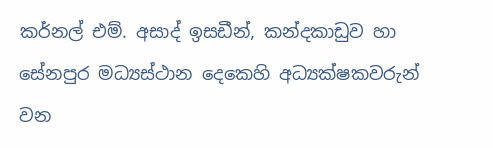කර්නල් එම්. අසාද් ඉසඩීන්, කන්දකාඩුව හා සේනපුර මධ්‍යස්ථාන දෙකෙහි අධ්‍යක්ෂකවරුන් වන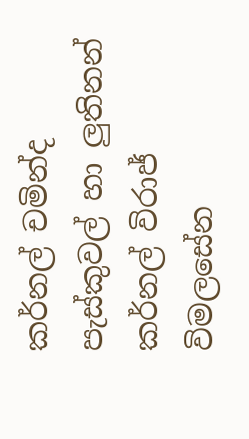කර්නල් චමින්ද පැස්කුවල් හා ලුතිනන් කර්නල් විරාජ් විමලසේන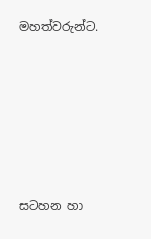මහත්වරුන්ට.






සටහන හා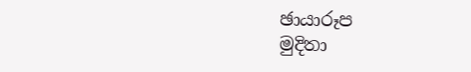ඡායාරූප
මුදිතා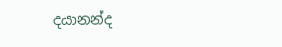දයානන්ද